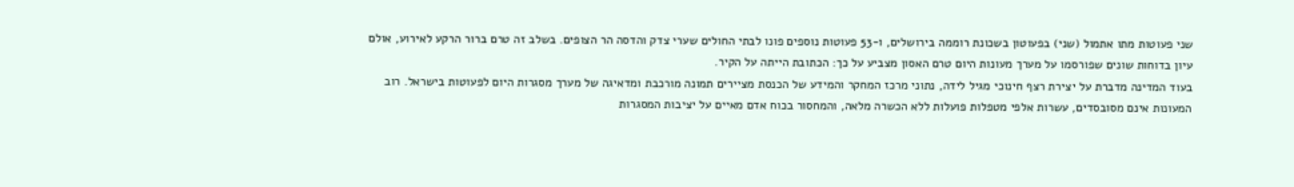שני פעוטות מתו אתמול (שני) בפעוטון בשכונת רוממה בירושלים, ו-53 פעוטות נוספים פונו לבתי החולים שערי צדק והדסה הר הצופים. בשלב זה טרם ברור הרקע לאירוע, אולם עיון בדוחות שונים שפורסמו על מערך מעונות היום טרם האסון מצביע על כך: הכתובת הייתה על הקיר.
בעוד המדינה מדברת על יצירת רצף חינוכי מגיל לידה, נתוני מרכז המחקר והמידע של הכנסת מציירים תמונה מורכבת ומדאיגה של מערך מסגרות היום לפעוטות בישראל. רוב המעונות אינם מסובסדים, עשרות אלפי מטפלות פועלות ללא הכשרה מלאה, והמחסור בכוח אדם מאיים על יציבות המסגרות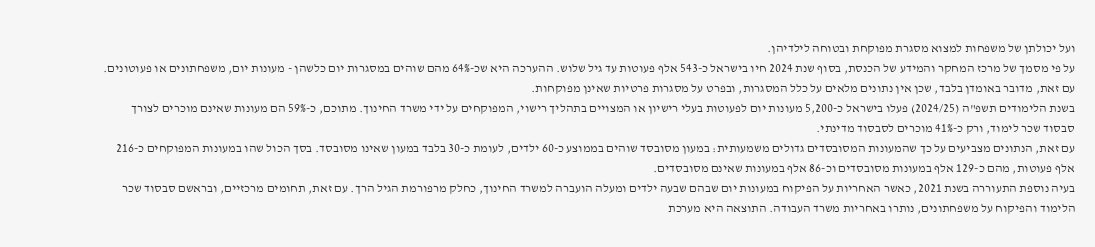ועל יכולתן של משפחות למצוא מסגרת מפוקחת ובטוחה לילדיהן.
על פי מסמך של מרכז המחקר והמידע של הכנסת, בסוף שנת 2024 חיו בישראל כ-543 אלף פעוטות עד גיל שלוש. ההערכה היא שכ-64% מהם שוהים במסגרות יום כלשהן - מעונות יום, משפחתונים או פעוטונים. עם זאת, מדובר באומדן בלבד, שכן אין נתונים מלאים על כלל המסגרות, ובפרט על מסגרות פרטיות שאינן מפוקחות.
בשנת הלימודים תשפ"ה (2024/25) פעלו בישראל כ-5,200 מעונות יום לפעוטות בעלי רישיון או המצויים בתהליך רישוי, המפוקחים על ידי משרד החינוך. מתוכם, כ-59% הם מעונות שאינם מוכרים לצורך סבסוד שכר לימוד, ורק כ-41% מוכרים לסבסוד מדינתי.
עם זאת, הנתונים מצביעים על כך שהמעונות המסובסדים גדולים משמעותית: במעון מסובסד שוהים בממוצע כ-60 ילדים, לעומת כ-30 בלבד במעון שאינו מסובסד. בסך הכול שהו במעונות המפוקחים כ-216 אלף פעוטות, מהם כ-129 אלף במעונות מסובסדים וכ-86 אלף במעונות שאינם מסובסדים.
בעיה נוספת התעוררה בשנת 2021, כאשר האחריות על הפיקוח במעונות יום שבהם שבעה ילדים ומעלה הועברה למשרד החינוך, כחלק מרפורמת הגיל הרך. עם זאת, תחומים מרכזיים, ובראשם סבסוד שכר הלימוד והפיקוח על משפחתונים, נותרו באחריות משרד העבודה. התוצאה היא מערכת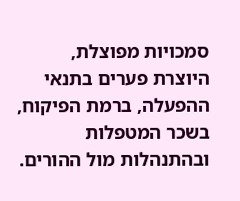סמכויות מפוצלת, היוצרת פערים בתנאי ההפעלה, ברמת הפיקוח, בשכר המטפלות ובהתנהלות מול ההורים.